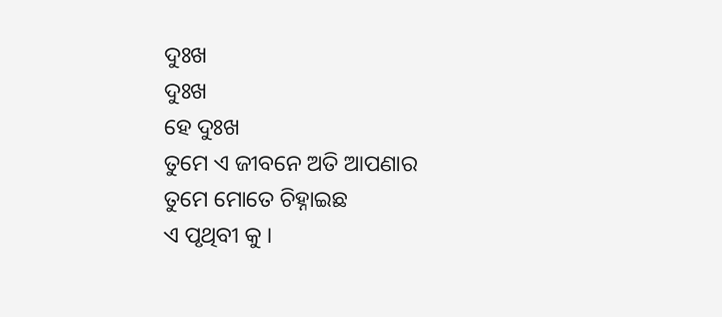ଦୁଃଖ
ଦୁଃଖ
ହେ ଦୁଃଖ
ତୁମେ ଏ ଜୀବନେ ଅତି ଆପଣାର
ତୁମେ ମୋତେ ଚିହ୍ନାଇଛ
ଏ ପୃଥିବୀ କୁ ।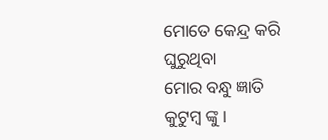ମୋତେ କେନ୍ଦ୍ର କରି ଘୁରୁଥିବା
ମୋର ବନ୍ଧୁ ଜ୍ଞାତି କୁଟୁମ୍ବ ଙ୍କୁ ।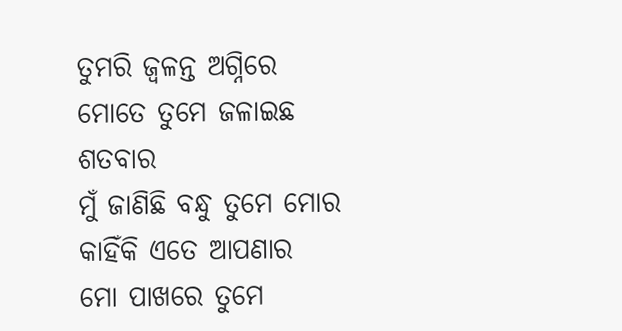ତୁମରି ଜ୍ଵଳନ୍ତ ଅଗ୍ନିରେ
ମୋତେ ତୁମେ ଜଳାଇଛ ଶତବାର
ମୁଁ ଜାଣିଛି ବନ୍ଧୁ ତୁମେ ମୋର
କାହିଁକି ଏତେ ଆପଣାର
ମୋ ପାଖରେ ତୁମେ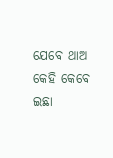ଯେବେ ଥାଅ
କେହି କେବେ ଇଛା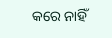କରେ ନାହିଁ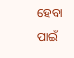ହେବା ପାଇଁ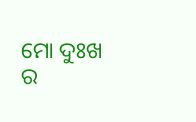ମୋ ଦୁଃଖ ର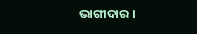ଭାଗୀଦାର ।